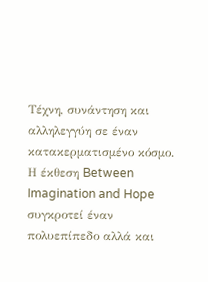Τέχνη, συνάντηση και αλληλεγγύη σε έναν κατακερματισμένο κόσμο.
Η έκθεση Between Imagination and Hope συγκροτεί έναν πολυεπίπεδο αλλά και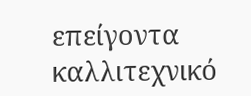επείγοντα καλλιτεχνικό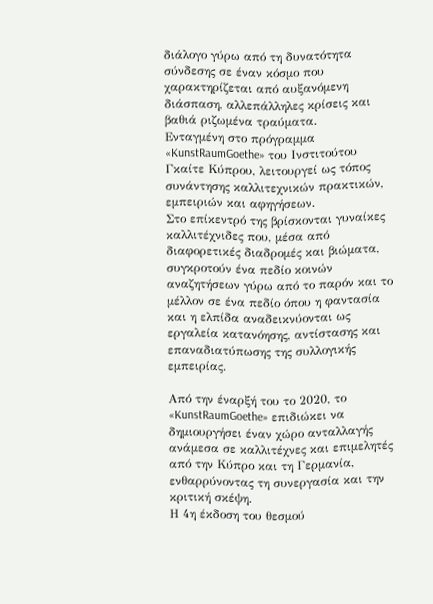διάλογο γύρω από τη δυνατότητα σύνδεσης σε έναν κόσμο που χαρακτηρίζεται από αυξανόμενη διάσπαση, αλλεπάλληλες κρίσεις και βαθιά ριζωμένα τραύματα.
Ενταγμένη στο πρόγραμμα «KunstRaumGoethe» του Ινστιτούτου Γκαίτε Κύπρου, λειτουργεί ως τόπος συνάντησης καλλιτεχνικών πρακτικών, εμπειριών και αφηγήσεων.
Στο επίκεντρό της βρίσκονται γυναίκες καλλιτέχνιδες που, μέσα από διαφορετικές διαδρομές και βιώματα, συγκροτούν ένα πεδίο κοινών αναζητήσεων γύρω από το παρόν και το μέλλον σε ένα πεδίο όπου η φαντασία και η ελπίδα αναδεικνύονται ως εργαλεία κατανόησης, αντίστασης και επαναδιατύπωσης της συλλογικής εμπειρίας.

Από την έναρξή του το 2020, το «KunstRaumGoethe» επιδιώκει να δημιουργήσει έναν χώρο ανταλλαγής ανάμεσα σε καλλιτέχνες και επιμελητές από την Κύπρο και τη Γερμανία, ενθαρρύνοντας τη συνεργασία και την κριτική σκέψη.
Η 4η έκδοση του θεσμού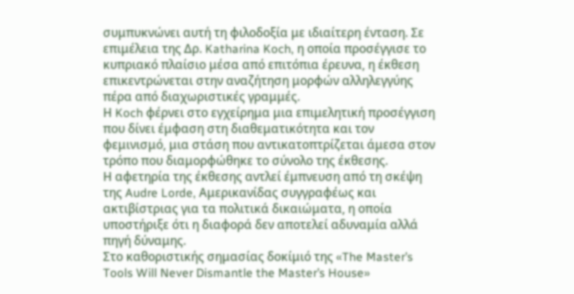συμπυκνώνει αυτή τη φιλοδοξία με ιδιαίτερη ένταση. Σε επιμέλεια της Δρ. Katharina Koch, η οποία προσέγγισε το κυπριακό πλαίσιο μέσα από επιτόπια έρευνα, η έκθεση επικεντρώνεται στην αναζήτηση μορφών αλληλεγγύης πέρα από διαχωριστικές γραμμές.
Η Koch φέρνει στο εγχείρημα μια επιμελητική προσέγγιση που δίνει έμφαση στη διαθεματικότητα και τον φεμινισμό, μια στάση που αντικατοπτρίζεται άμεσα στον τρόπο που διαμορφώθηκε το σύνολο της έκθεσης.
Η αφετηρία της έκθεσης αντλεί έμπνευση από τη σκέψη της Audre Lorde, Αμερικανίδας συγγραφέως και ακτιβίστριας για τα πολιτικά δικαιώματα, η οποία υποστήριξε ότι η διαφορά δεν αποτελεί αδυναμία αλλά πηγή δύναμης.
Στο καθοριστικής σημασίας δοκίμιό της «The Master’s Tools Will Never Dismantle the Master’s House»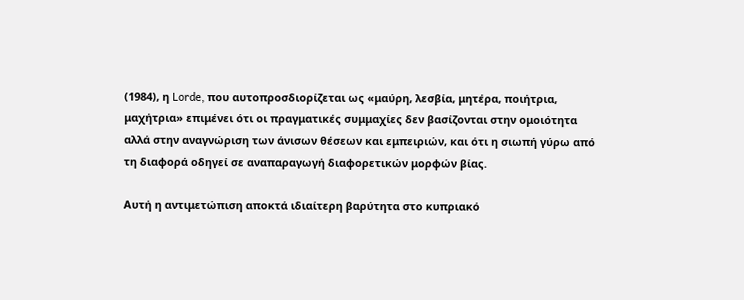(1984), η Lorde, που αυτοπροσδιορίζεται ως «μαύρη, λεσβία, μητέρα, ποιήτρια, μαχήτρια» επιμένει ότι οι πραγματικές συμμαχίες δεν βασίζονται στην ομοιότητα αλλά στην αναγνώριση των άνισων θέσεων και εμπειριών, και ότι η σιωπή γύρω από τη διαφορά οδηγεί σε αναπαραγωγή διαφορετικών μορφών βίας.

Αυτή η αντιμετώπιση αποκτά ιδιαίτερη βαρύτητα στο κυπριακό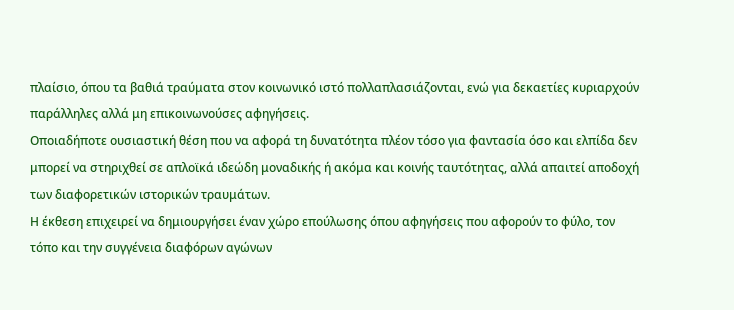πλαίσιο, όπου τα βαθιά τραύματα στον κοινωνικό ιστό πολλαπλασιάζονται, ενώ για δεκαετίες κυριαρχούν παράλληλες αλλά μη επικοινωνούσες αφηγήσεις.
Οποιαδήποτε ουσιαστική θέση που να αφορά τη δυνατότητα πλέον τόσο για φαντασία όσο και ελπίδα δεν μπορεί να στηριχθεί σε απλοϊκά ιδεώδη μοναδικής ή ακόμα και κοινής ταυτότητας, αλλά απαιτεί αποδοχή των διαφορετικών ιστορικών τραυμάτων.
Η έκθεση επιχειρεί να δημιουργήσει έναν χώρο επούλωσης όπου αφηγήσεις που αφορούν το φύλο, τον τόπο και την συγγένεια διαφόρων αγώνων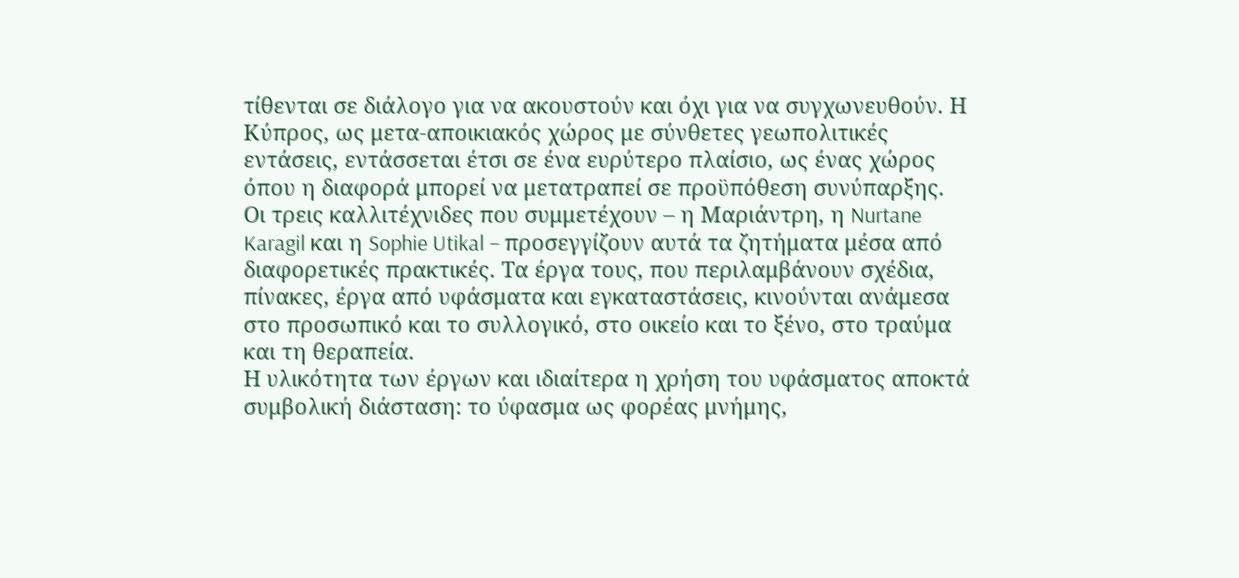τίθενται σε διάλογο για να ακουστούν και όχι για να συγχωνευθούν. Η Κύπρος, ως μετα-αποικιακός χώρος με σύνθετες γεωπολιτικές εντάσεις, εντάσσεται έτσι σε ένα ευρύτερο πλαίσιο, ως ένας χώρος όπου η διαφορά μπορεί να μετατραπεί σε προϋπόθεση συνύπαρξης.
Οι τρεις καλλιτέχνιδες που συμμετέχουν – η Μαριάντρη, η Nurtane Karagil και η Sophie Utikal – προσεγγίζουν αυτά τα ζητήματα μέσα από διαφορετικές πρακτικές. Τα έργα τους, που περιλαμβάνουν σχέδια, πίνακες, έργα από υφάσματα και εγκαταστάσεις, κινούνται ανάμεσα στο προσωπικό και το συλλογικό, στο οικείο και το ξένο, στο τραύμα και τη θεραπεία.
Η υλικότητα των έργων και ιδιαίτερα η χρήση του υφάσματος αποκτά συμβολική διάσταση: το ύφασμα ως φορέας μνήμης,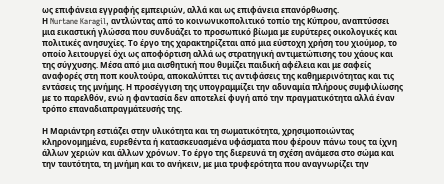ως επιφάνεια εγγραφής εμπειριών, αλλά και ως επιφάνεια επανόρθωσης.
Η Nurtane Karagil, αντλώντας από το κοινωνικοπολιτικό τοπίο της Κύπρου, αναπτύσσει μια εικαστική γλώσσα που συνδυάζει το προσωπικό βίωμα με ευρύτερες οικολογικές και πολιτικές ανησυχίες. Το έργο της χαρακτηρίζεται από μια εύστοχη χρήση του χιούμορ, το οποίο λειτουργεί όχι ως αποφόρτιση αλλά ως στρατηγική αντιμετώπισης του χάους και της σύγχυσης. Μέσα από μια αισθητική που θυμίζει παιδική αφέλεια και με σαφείς αναφορές στη ποπ κουλτούρα, αποκαλύπτει τις αντιφάσεις της καθημερινότητας και τις εντάσεις της μνήμης. Η προσέγγιση της υπογραμμίζει την αδυναμία πλήρους συμφιλίωσης με το παρελθόν, ενώ η φαντασία δεν αποτελεί φυγή από την πραγματικότητα αλλά έναν τρόπο επαναδιαπραγμάτευσής της.

Η Μαριάντρη εστιάζει στην υλικότητα και τη σωματικότητα, χρησιμοποιώντας κληρονομημένα, ευρεθέντα ή κατασκευασμένα υφάσματα που φέρουν πάνω τους τα ίχνη άλλων χεριών και άλλων χρόνων. Το έργο της διερευνά τη σχέση ανάμεσα στο σώμα και την ταυτότητα, τη μνήμη και το ανήκειν, με μια τρυφερότητα που αναγνωρίζει την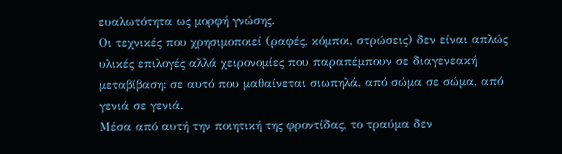ευαλωτότητα ως μορφή γνώσης.
Οι τεχνικές που χρησιμοποιεί (ραφές, κόμποι, στρώσεις) δεν είναι απλώς υλικές επιλογές αλλά χειρονομίες που παραπέμπουν σε διαγενεακή μεταβίβαση: σε αυτό που μαθαίνεται σιωπηλά, από σώμα σε σώμα, από γενιά σε γενιά.
Μέσα από αυτή την ποιητική της φροντίδας, το τραύμα δεν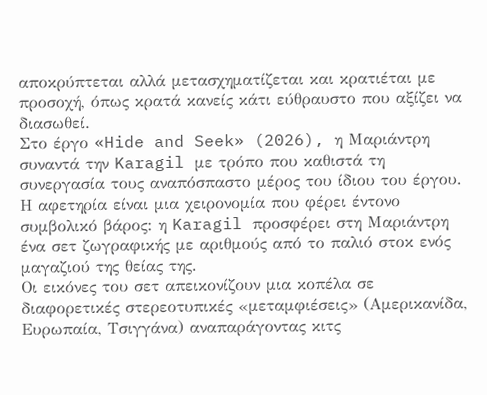αποκρύπτεται αλλά μετασχηματίζεται και κρατιέται με προσοχή, όπως κρατά κανείς κάτι εύθραυστο που αξίζει να διασωθεί.
Στο έργο «Hide and Seek» (2026), η Μαριάντρη συναντά την Karagil με τρόπο που καθιστά τη συνεργασία τους αναπόσπαστο μέρος του ίδιου του έργου. Η αφετηρία είναι μια χειρονομία που φέρει έντονο συμβολικό βάρος: η Karagil προσφέρει στη Μαριάντρη ένα σετ ζωγραφικής με αριθμούς από το παλιό στοκ ενός μαγαζιού της θείας της.
Οι εικόνες του σετ απεικονίζουν μια κοπέλα σε διαφορετικές στερεοτυπικές «μεταμφιέσεις» (Αμερικανίδα, Ευρωπαία, Τσιγγάνα) αναπαράγοντας κιτς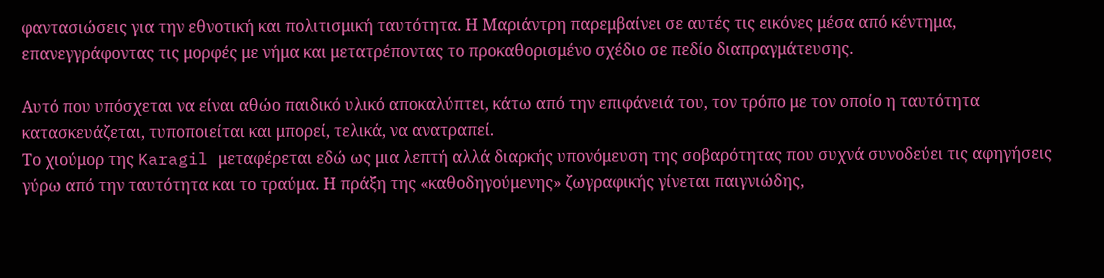φαντασιώσεις για την εθνοτική και πολιτισμική ταυτότητα. Η Μαριάντρη παρεμβαίνει σε αυτές τις εικόνες μέσα από κέντημα, επανεγγράφοντας τις μορφές με νήμα και μετατρέποντας το προκαθορισμένο σχέδιο σε πεδίο διαπραγμάτευσης.

Αυτό που υπόσχεται να είναι αθώο παιδικό υλικό αποκαλύπτει, κάτω από την επιφάνειά του, τον τρόπο με τον οποίο η ταυτότητα κατασκευάζεται, τυποποιείται και μπορεί, τελικά, να ανατραπεί.
Το χιούμορ της Karagil μεταφέρεται εδώ ως μια λεπτή αλλά διαρκής υπονόμευση της σοβαρότητας που συχνά συνοδεύει τις αφηγήσεις γύρω από την ταυτότητα και το τραύμα. Η πράξη της «καθοδηγούμενης» ζωγραφικής γίνεται παιγνιώδης,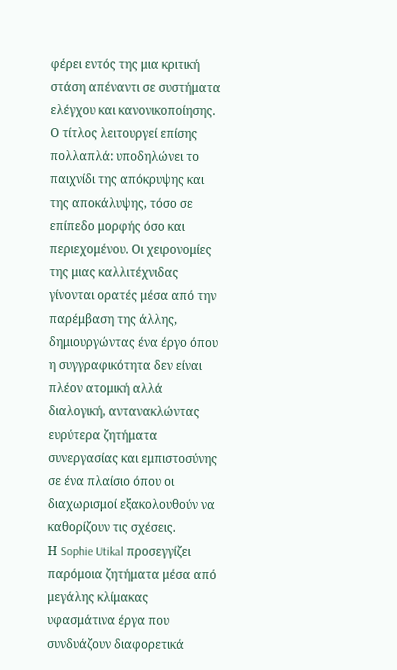φέρει εντός της μια κριτική στάση απέναντι σε συστήματα ελέγχου και κανονικοποίησης. Ο τίτλος λειτουργεί επίσης πολλαπλά: υποδηλώνει το παιχνίδι της απόκρυψης και της αποκάλυψης, τόσο σε επίπεδο μορφής όσο και περιεχομένου. Οι χειρονομίες της μιας καλλιτέχνιδας γίνονται ορατές μέσα από την παρέμβαση της άλλης, δημιουργώντας ένα έργο όπου η συγγραφικότητα δεν είναι πλέον ατομική αλλά διαλογική, αντανακλώντας ευρύτερα ζητήματα συνεργασίας και εμπιστοσύνης σε ένα πλαίσιο όπου οι διαχωρισμοί εξακολουθούν να καθορίζουν τις σχέσεις.
Η Sophie Utikal προσεγγίζει παρόμοια ζητήματα μέσα από μεγάλης κλίμακας υφασμάτινα έργα που συνδυάζουν διαφορετικά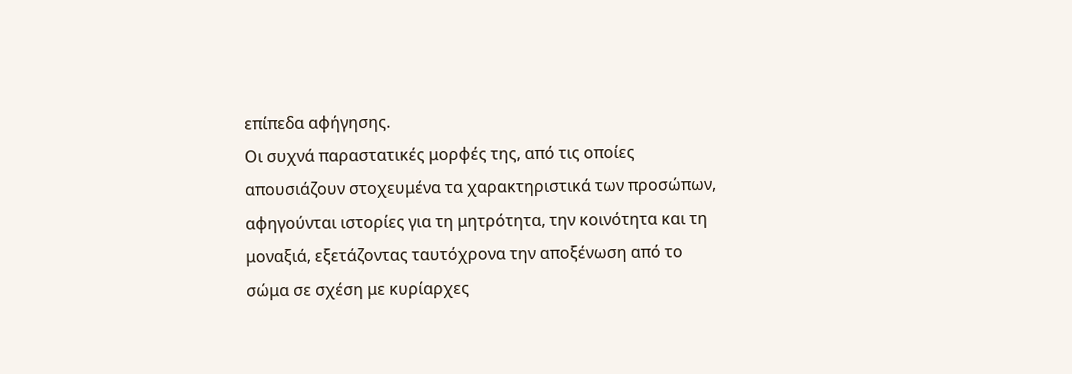επίπεδα αφήγησης.
Οι συχνά παραστατικές μορφές της, από τις οποίες απουσιάζουν στοχευμένα τα χαρακτηριστικά των προσώπων, αφηγούνται ιστορίες για τη μητρότητα, την κοινότητα και τη μοναξιά, εξετάζοντας ταυτόχρονα την αποξένωση από το σώμα σε σχέση με κυρίαρχες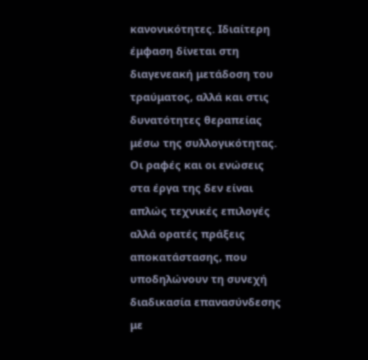κανονικότητες. Ιδιαίτερη έμφαση δίνεται στη διαγενεακή μετάδοση του τραύματος, αλλά και στις δυνατότητες θεραπείας μέσω της συλλογικότητας.
Οι ραφές και οι ενώσεις στα έργα της δεν είναι απλώς τεχνικές επιλογές αλλά ορατές πράξεις αποκατάστασης, που υποδηλώνουν τη συνεχή διαδικασία επανασύνδεσης με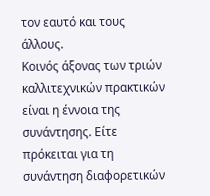τον εαυτό και τους άλλους.
Κοινός άξονας των τριών καλλιτεχνικών πρακτικών είναι η έννοια της συνάντησης. Είτε πρόκειται για τη συνάντηση διαφορετικών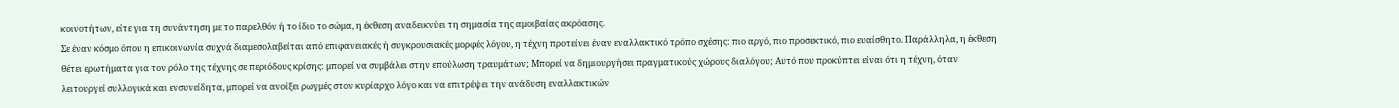κοινοτήτων, είτε για τη συνάντηση με το παρελθόν ή το ίδιο το σώμα, η έκθεση αναδεικνύει τη σημασία της αμοιβαίας ακρόασης.
Σε έναν κόσμο όπου η επικοινωνία συχνά διαμεσολαβείται από επιφανειακές ή συγκρουσιακές μορφές λόγου, η τέχνη προτείνει έναν εναλλακτικό τρόπο σχέσης: πιο αργό, πιο προσεκτικό, πιο ευαίσθητο. Παράλληλα, η έκθεση θέτει ερωτήματα για τον ρόλο της τέχνης σε περιόδους κρίσης: μπορεί να συμβάλει στην επούλωση τραυμάτων; Μπορεί να δημιουργήσει πραγματικούς χώρους διαλόγου; Αυτό που προκύπτει είναι ότι η τέχνη, όταν λειτουργεί συλλογικά και ενσυνείδητα, μπορεί να ανοίξει ρωγμές στον κυρίαρχο λόγο και να επιτρέψει την ανάδυση εναλλακτικών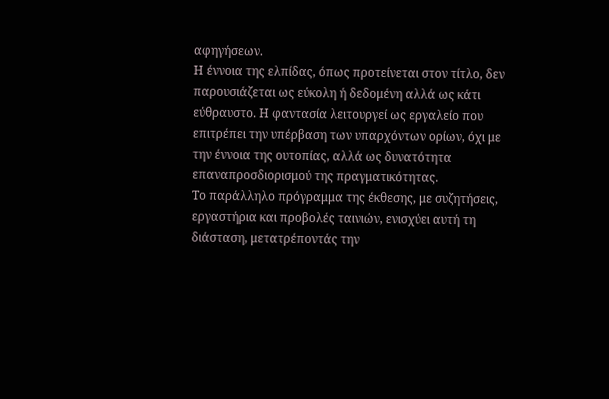αφηγήσεων.
Η έννοια της ελπίδας, όπως προτείνεται στον τίτλο, δεν παρουσιάζεται ως εύκολη ή δεδομένη αλλά ως κάτι εύθραυστο. Η φαντασία λειτουργεί ως εργαλείο που επιτρέπει την υπέρβαση των υπαρχόντων ορίων, όχι με την έννοια της ουτοπίας, αλλά ως δυνατότητα επαναπροσδιορισμού της πραγματικότητας.
Το παράλληλο πρόγραμμα της έκθεσης, με συζητήσεις, εργαστήρια και προβολές ταινιών, ενισχύει αυτή τη διάσταση, μετατρέποντάς την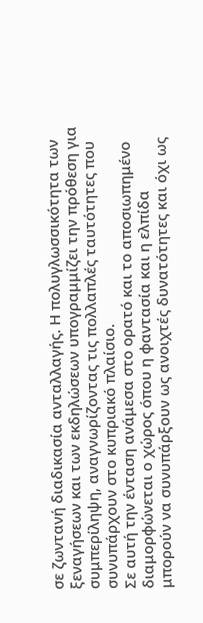σε ζωντανή διαδικασία ανταλλαγής. Η πολυγλωσσικότητα των ξεναγήσεων και των εκδηλώσεων υπογραμμίζει την πρόθεση για συμπερίληψη, αναγνωρίζοντας τις πολλαπλές ταυτότητες που συνυπάρχουν στο κυπριακό πλαίσιο.
Σε αυτή την ένταση ανάμεσα στο ορατό και το αποσιωπημένο διαμορφώνεται ο χώρος όπου η φαντασία και η ελπίδα μπορούν να συνυπάρξουν ως ανοιχτές δυνατότητες και όχι ως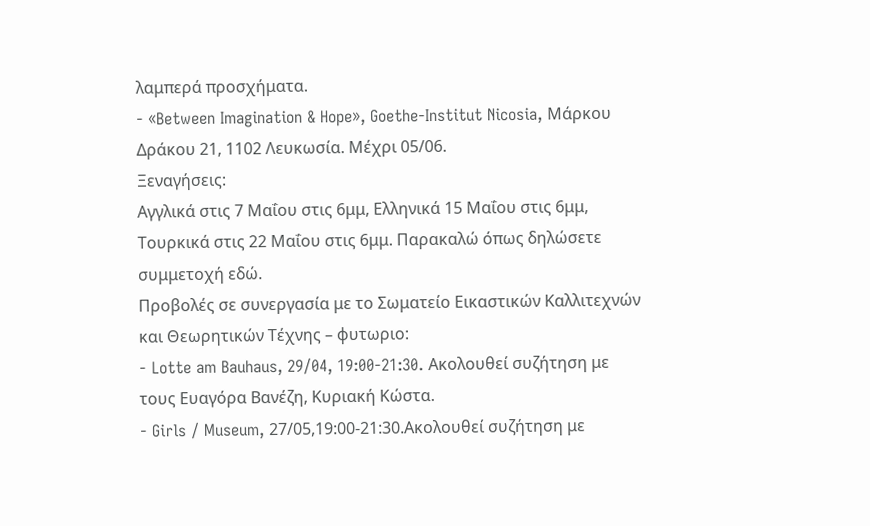λαμπερά προσχήματα.
- «Between Imagination & Hope», Goethe-Institut Nicosia, Μάρκου Δράκου 21, 1102 Λευκωσία. Μέχρι 05/06.
Ξεναγήσεις:
Αγγλικά στις 7 Μαΐου στις 6μμ, Ελληνικά 15 Μαΐου στις 6μμ, Τουρκικά στις 22 Μαΐου στις 6μμ. Παρακαλώ όπως δηλώσετε συμμετοχή εδώ.
Προβολές σε συνεργασία με το Σωματείο Εικαστικών Καλλιτεχνών και Θεωρητικών Τέχνης – φυτωριο:
- Lotte am Bauhaus, 29/04, 19:00-21:30. Ακολουθεί συζήτηση με τους Ευαγόρα Βανέζη, Κυριακή Κώστα.
- Girls / Museum, 27/05,19:00-21:30.Ακολουθεί συζήτηση με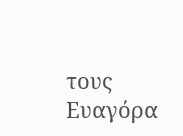τους Ευαγόρα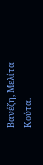Βανέζη, Μελίτα Κούτα.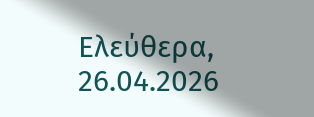Ελεύθερα, 26.04.2026